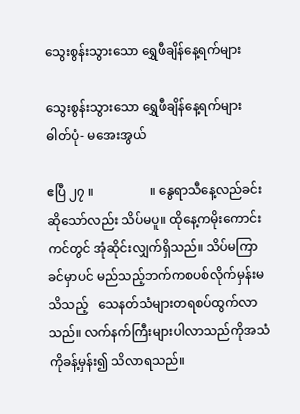သွေးစွန်းသွားသော ရွှေဖီချိန်နေ့ရက်များ

သွေးစွန်းသွားသော ရွှေဖီချိန်နေ့ရက်များ
ဓါတ်ပုံ- မအေးအွယ်

ဧပြီ ၂၇ ။                  ။ နွေရာသီနေ့လည်ခင်းဆိုသော်လည်း သိပ်မပူ။ ထိုနေ့ကမိုးကောင်းကင်တွင် အုံဆိုင်းလျှက်ရှိသည်။ သိပ်မကြာခင်မှာပင် မည်သည့်ဘက်ကစပစ်လိုက်မှန်းမသိသည့်   သေနတ်သံများတရစပ်ထွက်လာသည်။ လက်နက်ကြီးများပါလာသည်ကိုအသံကိုခန့်မှန်း၍ သိလာရသည်။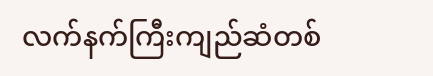လက်နက်ကြီးကျည်ဆံတစ်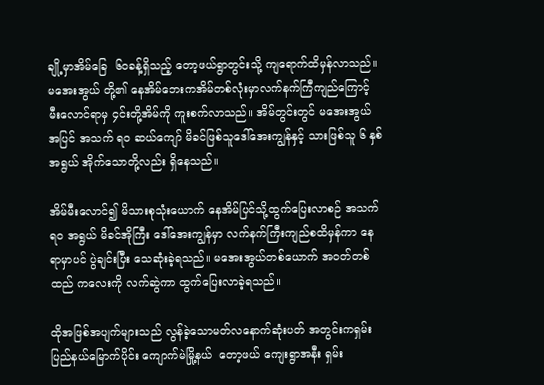ချို့မှာအိမ်ခြေ  ၆၀ခန့်ရှိသည့် တော့ဖယ်ရွာတွင်းသို့ ကျရောက်ထိမှန်လာသည်။ မအေးအွယ် တို့၏ နေအိမ်ဘေးကအိမ်တစ်လုံးမှာလက်နက်ကြီကျည်ကြောင့် မီးလောင်ရာမှ ၄င်းတို့အိမ်ကို ကူးစက်လာသည်။ အိမ်တွင်းတွင် မအေးအွယ် အပြင် အသက် ရ၀ ဆယ်ကျော် မိခင်ဖြစ်သူဒေါ်အေးကျွန်နှင့် သားဖြစ်သူ ၆ နှစ်အရွယ် အိုက်သောတို့လည်း ရှိနေသည်။

အိမ်မီးလောင်၍ မိသားစုသုံးယောက် နေအိမ်ပြင်သို့ထွက်ပြေးလာစဉ် အသက် ရ၀ အရွယ် မိခင်အိုကြီး ဒေါ်အေးကျွန်မှာ လက်နက်ကြီးကျည်စထိမှန်ကာ နေရာမှာပင် ပွဲချင်းပြီး သေဆုံးခဲ့ရသည်။ မအေးအွယ်တစ်ယောက် အဝတ်တစ်ထည် ကလေးကို လက်ဆွဲကာ ထွက်ပြေးလာခဲ့ရသည်။

ထိုအဖြစ်အပျက်များသည် လွန်ခဲ့သောမတ်လနောက်ဆုံးပတ် အတွင်းကရှမ်းပြည်နယ်မြောက်ပိုင်း ကျောက်မဲမြို့နယ်  တော့ဖယ် ကျေးရွာအနီး ရှမ်း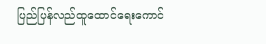ပြည်ပြန်လည်ထူထောင်ရေးကောင်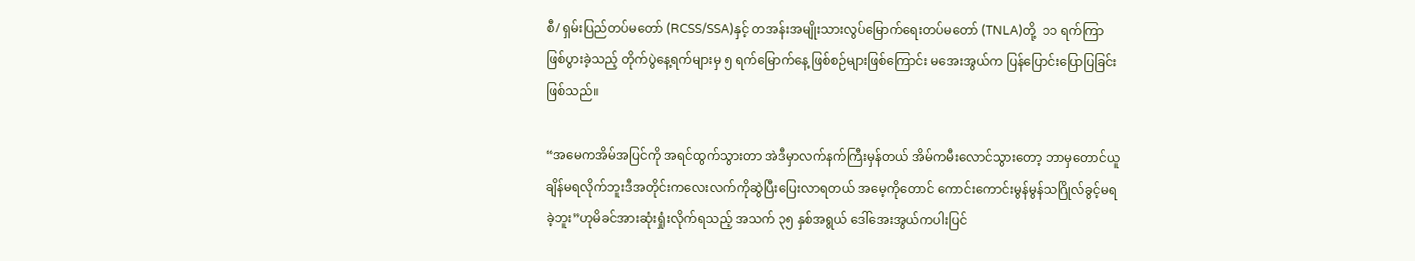စီ/ ရှမ်းပြည်တပ်မတော် (RCSS/SSA)နှင့် တအန်းအမျိုးသားလွပ်မြောက်ရေးတပ်မတော် (TNLA)တို့  ၁၁ ရက်ကြာဖြစ်ပွားခဲ့သည့် တိုက်ပွဲနေ့ရက်များမှ ၅ ရက်မြောက်နေ့ ဖြစ်စဉ်များဖြစ်ကြောင်း မအေးအွယ်က ပြန်ပြောင်းပြောပြခြင်း ဖြစ်သည်။

“အမေကအိမ်အပြင်ကို အရင်ထွက်သွားတာ အဲဒီမှာလက်နက်ကြီးမှန်တယ် အိမ်ကမီးလောင်သွားတော့ ဘာမှတောင်ယူချိန်မရလိုက်ဘူးဒီအတိုင်းကလေးလက်ကိုဆွဲပြီးပြေးလာရတယ် အမေ့ကိုတောင် ကောင်းကောင်းမွန်မွန်သဂြိုလ်ခွင့်မရခဲ့ဘူး”ဟုမိခင်အားဆုံးရှုံးလိုက်ရသည့် အသက် ၃၅ နှစ်အရွယ် ဒေါ်အေးအွယ်ကပါးပြင်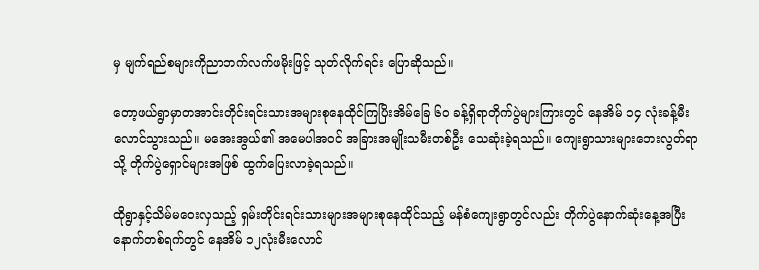မှ မျက်ရည်စများကိုညာဘက်လက်ဖမိုးဖြင့် သုတ်လိုက်ရင်း ပြောဆိုသည်။

တော့ဖယ်ရွာမှာတအာင်းတိုင်းရင်းသားအများစုနေထိုင်ကြပြိးအိမ်ခြေ ၆၀ ခန့်ရှိရာတိုက်ပွဲများကြားတွင် နေအိမ် ၁၄ လုံးခန့်မီးလောင်သွားသည်။ မအေးအွယ်၏ အမေပါအဝင် အခြားအမျိုးသမီးတစ်ဦး သေဆုံးခဲ့ရသည်။ ကျေးရွာသားများဘေးလွတ်ရာသို့ တိုက်ပွဲရှောင်များအဖြစ် ထွက်ပြေးလာခဲ့ရသည်။

ထိုရွာနှင့်သိမ်မဝေးလှသည့် ရှမ်းတိုင်းရင်းသားများအများစုနေထိုင်သည့် မန်စံကျေးရွာတွင်လည်း တိုက်ပွဲနောက်ဆုံးနေ့အပြီး နောက်တစ်ရက်တွင် နေအိမ် ၁၂လုံးမီးလောင်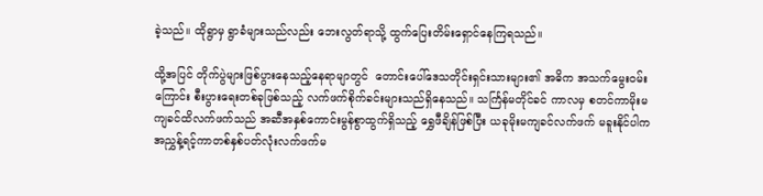ခဲ့သည်။ ထိုရွာမှ ရွာခံများသည်လည်း ဘေးလွတ်ရာသို့ ထွက်ပြေးတိမ်းရှောင်နေကြရသည်။

ထို့အပြင် တိုက်ပွဲများဖြစ်ပွားနေသည့်နေရာမျာတွင်  တောင်းပေါ်ဒေသတိုင်းရှင်းသားများ၏ အဓိက အသက်မွေးဝမ်းကြောင်း စီးပွားရေးတစ်ခုဖြစ်သည့် လက်ဖက်စိုက်ခင်းများသည်ရှိနေသည်။ သင်္ကြန်မတိုင်ခင် ကာလမှ စတင်ကာမိုးမကျခင်ထိလက်ဖက်သည် အဆီအနှစ်ကောင်းမွန်စွာထွက်ရှိသည့် ရွှေဖီချိန်ဖြစ်ပြီး ယခုမိုးမကျခင်လက်ဖက် မခူးနိုင်ပါကအညွှန့်ရင့်ကာတစ်နှစ်ပတ်လုံးလက်ဖက်မ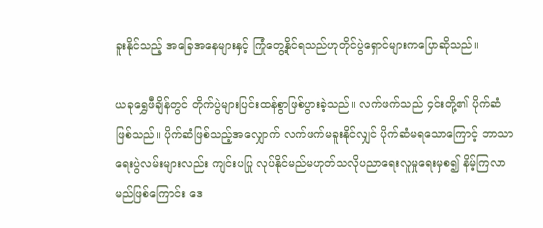ခူးနိုင်သည့် အခြေအနေများနှင့် ကြုံတွေ့နိုင်ရသည်ဟုတိုင်ပွဲရှောင်များကပြောဆိုသည်။

ယခုရွှေဖီချိန်တွင် တိုက်ပွဲများပြင်းထန်စွာဖြစ်ပွားခဲ့သည်။ လက်ဖက်သည် ၄င်းတို့၏ ပိုက်ဆံဖြစ်သည်။ ပိုက်ဆံဖြစ်သည့်အလျှောက် လက်ဖက်မခူးနိုင်လျှင် ပိုက်ဆံမရသောကြောင့် ဘာသာရေးပွဲလမ်းများလည်း ကျင်းပပြု လုပ်နိုင်မည်မဟုတ်သလိုပညာရေးလူမှုရေးမှစ၍ နိမ့်ကြလာမည်ဖြစ်ကြောင်း ဒေ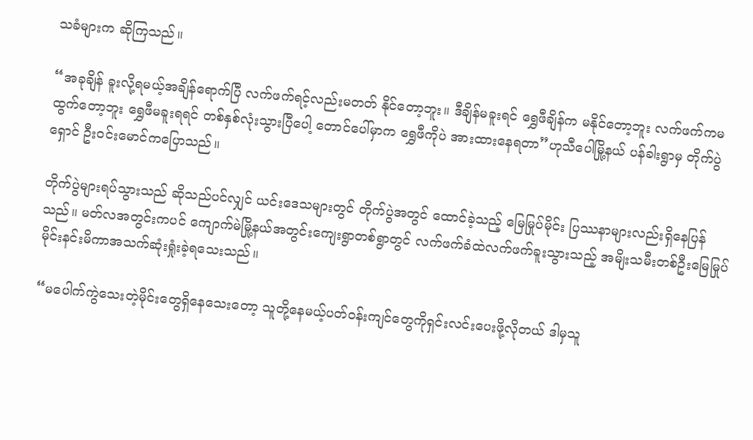သခံများက ဆိုကြသည်။

“အခုချိန် ခူးလို့ရမယ့်အချိန်ရောက်ပြီ လက်ဖက်ရင့်လည်းမတတ် နိုင်တော့ဘူး။ ဒီချိန်မခူးရင် ရွှေဖီချိန်က မနိုင်တော့ဘူး လက်ဖက်ကမထွက်တော့ဘူး ရွှေဖီမခူးရရင် တစ်နှစ်လုံးသွားပြီပေါ့ တောင်ပေါ်မှာက ရွှေဖီကိုပဲ အားထားနေရတာ”ဟုသီပေါမြို့နယ် ပန်ခါးရွာမှ တိုက်ပွဲရှောင် ဦးဝင်းမောင်ကပြောသည်။

တိုက်ပွဲများရပ်သွားသည် ဆိုသည်ပင်လျှင် ယင်းဒေသများတွင် တိုက်ပွဲအတွင် ထောင်ခဲ့သည့် မြေမြုပ်မိုင်း ပြဿနာများလည်းရှိနေပြန်သည်။ မတ်လအတွင်းကပင် ကျောက်မဲမြို့နယ်အတွင်းကျေးရွာတစ်ရွာတွင် လက်ဖက်ခံထဲလက်ဖက်ခူးသွားသည့် အမျိးသမီးတစ်ဦးမြေမြုပ်မိုင်းနင်းမိကာအသက်ဆုံးရှုံးခဲ့ရသေးသည်။

“မပေါက်ကွဲသေးတဲ့မိုင်းတွေရှိနေသေးတော့ သူတို့နေမယ့်ပတ်ဝန်းကျင်တွေကိုရှင်းလင်းပေးဖို့လိုတယ် ဒါမှသူ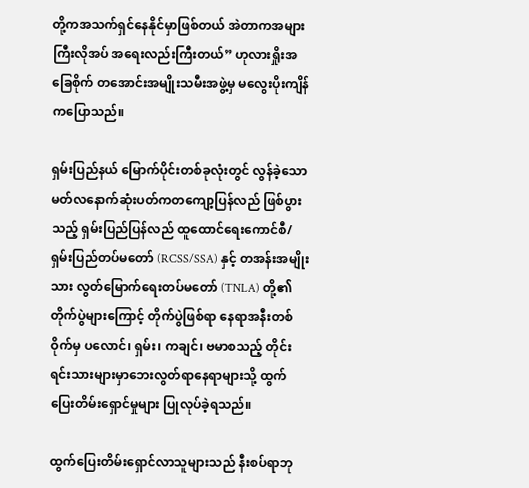တို့ကအသက်ရှင်နေနိုင်မှာဖြစ်တယ် အဲတာကအများကြီးလိုအပ် အရေးလည်းကြီးတယ်” ဟုလားရှိုးအခြေစိုက် တအောင်းအမျိုးသမီးအဖွဲ့မှ မလွေးပိုးကျိန် ကပြောသည်။

ရှမ်းပြည်နယ် မြောက်ပိုင်းတစ်ခုလုံးတွင် လွန်ခဲ့သောမတ်လနောက်ဆုံးပတ်ကတကျော့ပြန်လည် ဖြစ်ပွားသည့် ရှမ်းပြည်ပြန်လည် ထူထောင်ရေးကောင်စီ/ရှမ်းပြည်တပ်မတော် (RCSS/SSA) နှင့် တအန်းအမျိုးသား လွတ်မြောက်ရေးတပ်မတော် (TNLA) တို့၏ တိုက်ပွဲများကြောင့် တိုက်ပွဲဖြစ်ရာ နေရာအနီးတစ်ဝိုက်မှ ပလောင်၊ ရှမ်း၊ ကချင်၊ ဗမာစသည့် တိုင်းရင်းသားများမှာဘေးလွတ်ရာနေရာများသို့ ထွက်ပြေးတိမ်းရှောင်မှုများ ပြုလုပ်ခဲ့ရသည်။

ထွက်ပြေးတိမ်းရှောင်လာသူများသည် နီးစပ်ရာဘု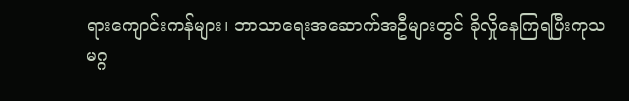ရားကျောင်းကန်များ၊ ဘာသာရေးအဆောက်အဦများတွင် ခိုလှိုနေကြရပြီးကုသမဂ္ဂ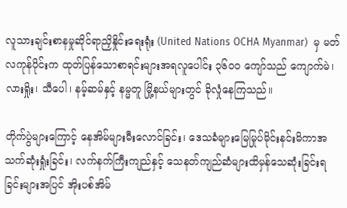လူသားချင်းစာနမှုဆိုင်ရာညှိနှိုင်းရေးရုံး (United Nations OCHA Myanmar)  မှ မတ်လကုန်ပိုင်းက ထုတ်ပြန်သောစာရင်းများအရလူပေါင်း ၃၆၀၀ ကျော်သည် ကျောက်မဲ၊ လားရှိုး၊ သီပေါ၊ နမ့်ဆမ်နှင့် နမ္မတူ မြို့နယ်များတွင် ခိုလှုံနေကြသည်။

တိုက်ပွဲများကြောင့် နေအိမ်များမီးလောင်ခြင်း၊ ဒေသခံများမြေမြုပ်မိုင်းနင်းမိကာအသက်ဆုံးရှုံးခြင်း၊ လက်နက်ကြီးကျည်နှင့် သေနတ်ကျည်ဆံများထိမှန်သေဆုံးခြင်းရခြင်းများအပြင် အိုးပစ်အိမ်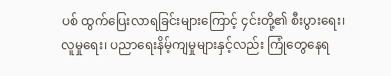ပစ် ထွက်ပြေးလာရခြင်းများကြောင့် ၄င်းတို့၏ စီးပွားရေး၊ လူမှုရေး၊ ပညာရေးနိမ့်ကျမှုများနှင့်လည်း ကြုံတွေနေရ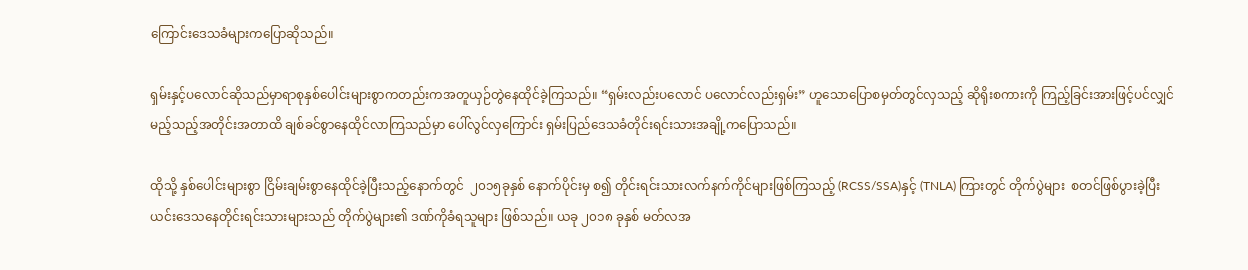ကြောင်းဒေသခံများကပြောဆိုသည်။

ရှမ်းနှင့်ပလောင်ဆိုသည်မှာရာစုနှစ်ပေါင်းများစွာကတည်းကအတူယှဉ်တွဲနေထိုင်ခဲ့ကြသည်။ “ရှမ်းလည်းပလောင် ပလောင်လည်းရှမ်း” ဟူသောပြောစမှတ်တွင်လှသည့် ဆိုရိုးစကားကို ကြည့်ခြင်းအားဖြင့်ပင်လျှင် မည့်သည့်အတိုင်းအတာထိ ချစ်ခင်စွာနေထိုင်လာကြသည်မှာ ပေါ်လွင်လှကြောင်း ရှမ်းပြည်ဒေသခံတိုင်းရင်းသားအချို့ကပြောသည်။

ထိုသို့ နှစ်ပေါင်းများစွာ ငြိမ်းချမ်းစွာနေထိုင်ခဲ့ပြီးသည့်နောက်တွင်  ၂၀၁၅ခုနှစ် နောက်ပိုင်းမှ စ၍ တိုင်းရင်းသားလက်နက်ကိုင်များဖြစ်ကြသည့် (RCSS/SSA)နှင့် (TNLA) ကြားတွင် တိုက်ပွဲများ  စတင်ဖြစ်ပွားခဲ့ပြီးယင်းဒေသနေတိုင်းရင်းသားများသည် တိုက်ပွဲများ၏ ဒဏ်ကိုခံရသူများ ဖြစ်သည်။ ယခု ၂၀၁၈ ခုနှစ် မတ်လအ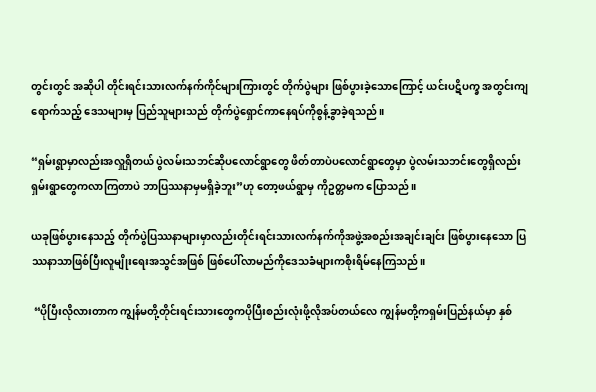တွင်းတွင် အဆိုပါ တိုင်းရင်းသားလက်နက်ကိုင်များကြားတွင် တိုက်ပွဲများ ဖြစ်ပွားခဲ့သောကြောင့် ယင်းပဋိပက္ခ အတွင်းကျရောက်သည့် ဒေသများမှ ပြည်သူများသည် တိုက်ပွဲရှောင်ကာနေရပ်ကိုစွန့်ခွာခဲ့ရသည်။

“ရှမ်းရွာမှာလည်းအလှူရှိတယ် ပွဲလမ်းသဘင်ဆိုပလောင်ရွာတွေ ဖိတ်တာပဲပလောင်ရွာတွေမှာ ပွဲလမ်းသဘင်းတွေရှိလည်း ရှမ်းရွာတွေကလာကြတာပဲ ဘာပြဿနာမှမရှိခဲ့ဘူး”ဟု တော့ဖယ်ရွာမှ ကိုဥတ္တမက ပြောသည်။

ယခုဖြစ်ပွားနေသည့် တိုက်ပွဲပြဿနာများမှာလည်းတိုင်းရင်းသားလက်နက်ကိုအဖွဲ့အစည်းအချင်းချင်း ဖြစ်ပွားနေသော ပြဿနာသာဖြစ်ပြီးလူမျိုးရေးအသွင်အဖြစ် ဖြစ်ပေါ်လာမည်ကိုဒေသခံများကစိုးရိမ်နေကြသည်။

 “ပိုပြီးလိုလားတာက ကျွန်မတို့တိုင်းရင်းသားတွေကပိုပြီးစည်းလုံးဖို့လိုအပ်တယ်လေ ကျွန်မတို့ကရှမ်းပြည်နယ်မှာ နှစ်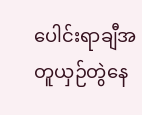ပေါင်းရာချီအတူယှဉ်တွဲနေ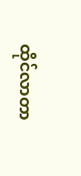ထိုင်လာတာ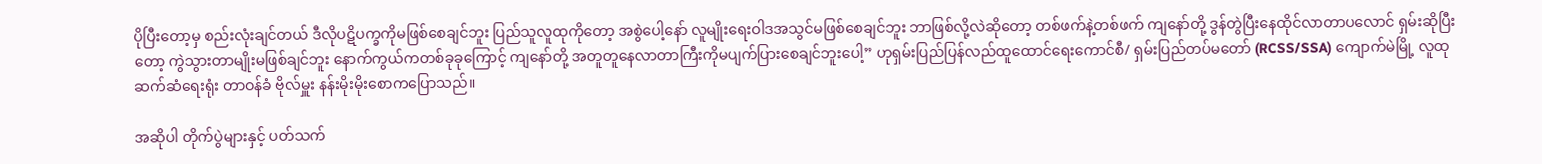ပိုပြီးတော့မှ စည်းလုံးချင်တယ် ဒီလိုပဋိပက္ခကိုမဖြစ်စေချင်ဘူး ပြည်သူလူထုကိုတော့ အစွဲပေါ့နော် လူမျိုးရေးဝါဒအသွင်မဖြစ်စေချင်ဘူး ဘာဖြစ်လို့လဲဆိုတော့ တစ်ဖက်နဲ့တစ်ဖက် ကျနော်တို့ ဒွန်တွဲပြီးနေထိုင်လာတာပလောင် ရှမ်းဆိုပြီးတော့ ကွဲသွားတာမျိုးမဖြစ်ချင်ဘူး နောက်ကွယ်ကတစ်ခုခုကြောင့် ကျနော်တို့ အတူတူနေလာတာကြီးကိုမပျက်ပြားစေချင်ဘူးပေါ့” ဟုရှမ်းပြည်ပြန်လည်ထူထောင်ရေးကောင်စီ/ ရှမ်းပြည်တပ်မတော် (RCSS/SSA) ကျောက်မဲမြို့ လူထုဆက်ဆံရေးရုံး တာဝန်ခံ ဗိုလ်မှူး နန်းမိုးမိုးစောကပြောသည်။

အဆိုပါ တိုက်ပွဲများနှင့် ပတ်သက်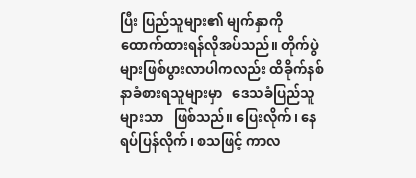ပြီး ပြည်သူများ၏ မျက်နှာကိုထောက်ထားရန်လိုအပ်သည်။ တိုက်ပွဲများဖြစ်ပွားလာပါကလည်း ထိခိုက်နစ်နာခံစားရသူများမှာ   ဒေသခံပြည်သူများသာ   ဖြစ်သည်။ ပြေးလိုက်၊ နေရပ်ပြန်လိုက်၊ စသဖြင့် ကာလ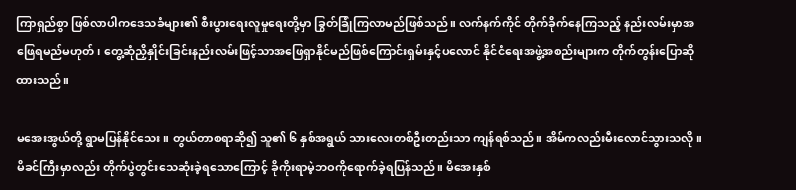ကြာရှည်စွာ ဖြစ်လာပါကဒေသခံများ၏ စီးပွားရေးလူမှုရေးတို့မှာ ခြွတ်ခြုံကြလာမည်ဖြစ်သည်။ လက်နက်ကိုင် တိုက်ခိုက်နေကြသည့် နည်းလမ်းမှာအဖြေရမည်မဟုတ်၊ တွေ့ဆုံညှိနှိုင်းခြင်းနည်းလမ်းဖြင့်သာအဖြေရှာနိုင်မည်ဖြစ်ကြောင်းရှမ်းနှင့်ပလောင် နိုင်ငံရေးအဖွဲ့အစည်းများက တိုက်တွန်းပြောဆိုထားသည်။

မအေးအွယ်တို့ ရွာမပြန်နိုင်သေး။ တွယ်တာစရာဆို၍ သူ၏ ၆ နှစ်အရွယ် သားလေးတစ်ဦးတည်းသာ ကျန်ရစ်သည်။ အိမ်ကလည်းမီးလောင်သွားသလို။ မိခင်ကြီးမှာလည်း တိုက်ပွဲတွင်းသေဆုံးခဲ့ရသောကြောင့် ခိုကိုးရာမဲ့ဘဝကိုရောက်ခဲ့ရပြန်သည်။ မိအေးနှစ်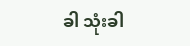ခါ သုံးခါ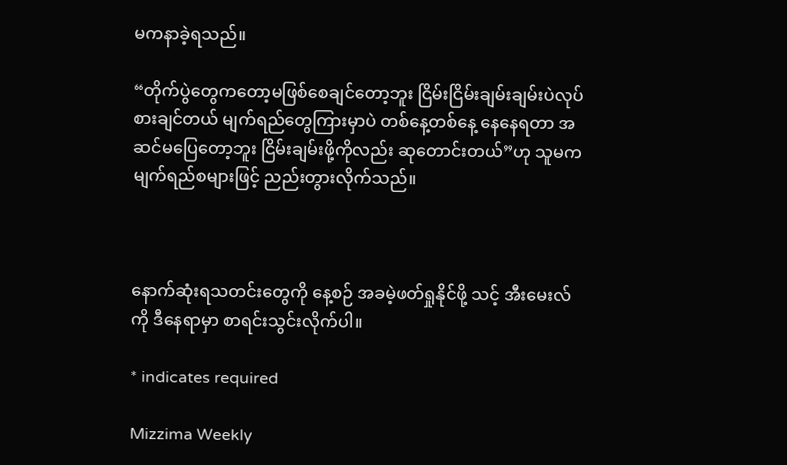မကနာခဲ့ရသည်။

“တိုက်ပွဲတွေကတော့မဖြစ်စေချင်တော့ဘူး ငြိမ်းငြိမ်းချမ်းချမ်းပဲလုပ်စားချင်တယ် မျက်ရည်တွေကြားမှာပဲ တစ်နေ့တစ်နေ့ နေနေရတာ အဆင်မပြေတော့ဘူး ငြိမ်းချမ်းဖို့ကိုလည်း ဆုတောင်းတယ်”ဟု သူမကမျက်ရည်စများဖြင့် ညည်းတွားလိုက်သည်။



နောက်ဆုံးရသတင်းတွေကို နေ့စဉ် အခမဲ့ဖတ်ရှုနိုင်ဖို့ သင့် အီးမေးလ်ကို ဒီနေရာမှာ စာရင်းသွင်းလိုက်ပါ။

* indicates required

Mizzima Weekly